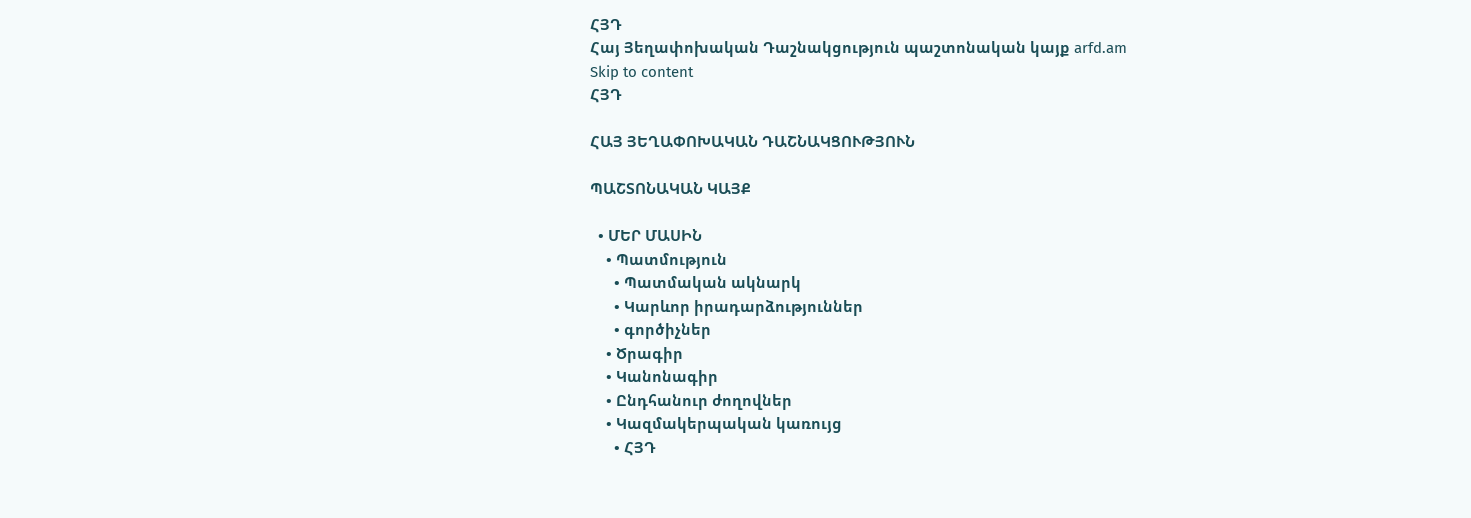ՀՅԴ
Հայ Յեղափոխական Դաշնակցություն պաշտոնական կայք arfd.am
Skip to content
ՀՅԴ

ՀԱՅ ՅԵՂԱՓՈԽԱԿԱՆ ԴԱՇՆԱԿՑՈՒԹՅՈՒՆ

ՊԱՇՏՈՆԱԿԱՆ ԿԱՅՔ

  • ՄԵՐ ՄԱՍԻՆ
    • Պատմություն
      • Պատմական ակնարկ
      • Կարևոր իրադարձություններ
      • գործիչներ
    • Ծրագիր
    • Կանոնագիր
    • Ընդհանուր ժողովներ
    • Կազմակերպական կառույց
      • ՀՅԴ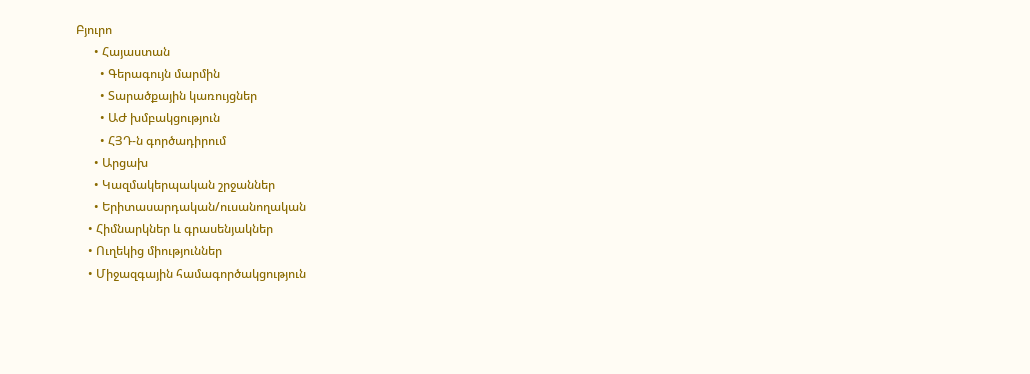Բյուրո
      • Հայաստան
        • Գերագույն մարմին
        • Տարածքային կառույցներ
        • ԱԺ խմբակցություն
        • ՀՅԴ-ն գործադիրում
      • Արցախ
      • Կազմակերպական շրջաններ
      • Երիտասարդական/ուսանողական
    • Հիմնարկներ և գրասենյակներ
    • Ուղեկից միություններ
    • Միջազգային համագործակցություն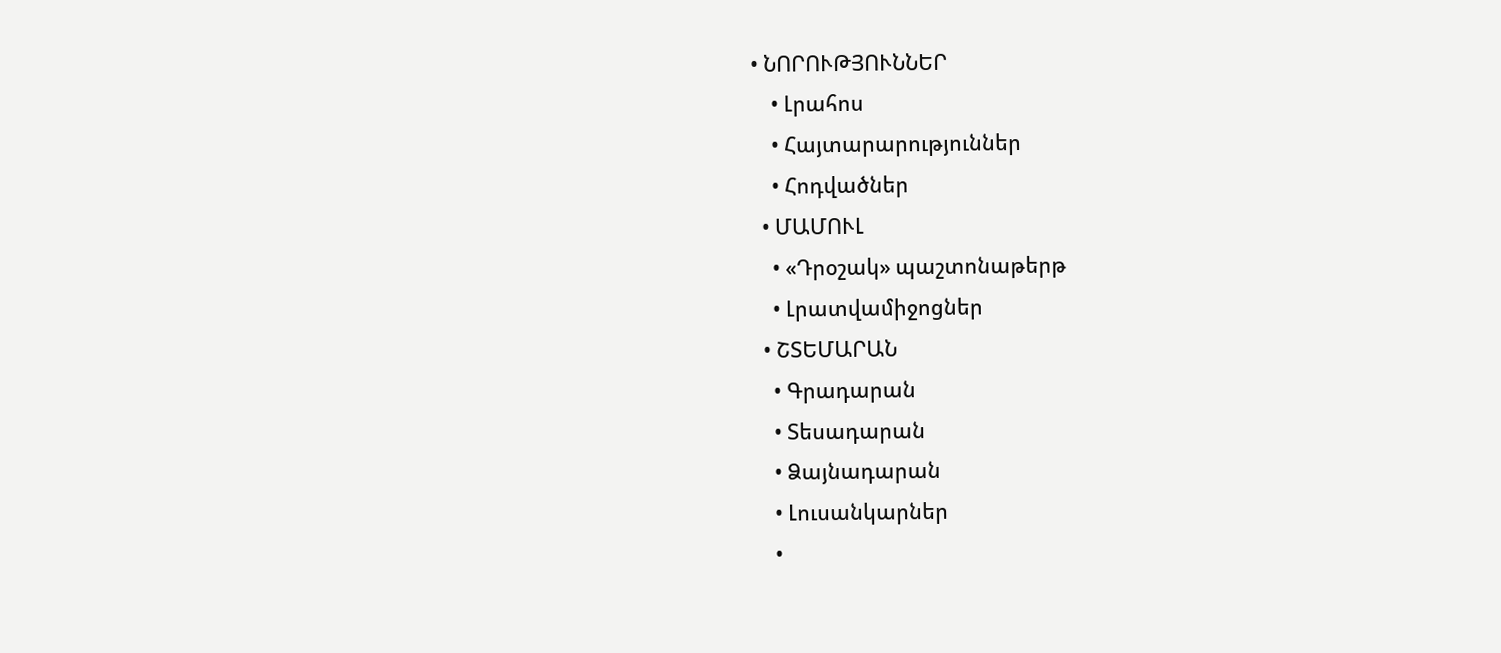• ՆՈՐՈՒԹՅՈՒՆՆԵՐ
    • Լրահոս
    • Հայտարարություններ
    • Հոդվածներ
  • ՄԱՄՈՒԼ
    • «Դրօշակ» պաշտոնաթերթ
    • Լրատվամիջոցներ
  • ՇՏԵՄԱՐԱՆ
    • Գրադարան
    • Տեսադարան
    • Ձայնադարան
    • Լուսանկարներ
    •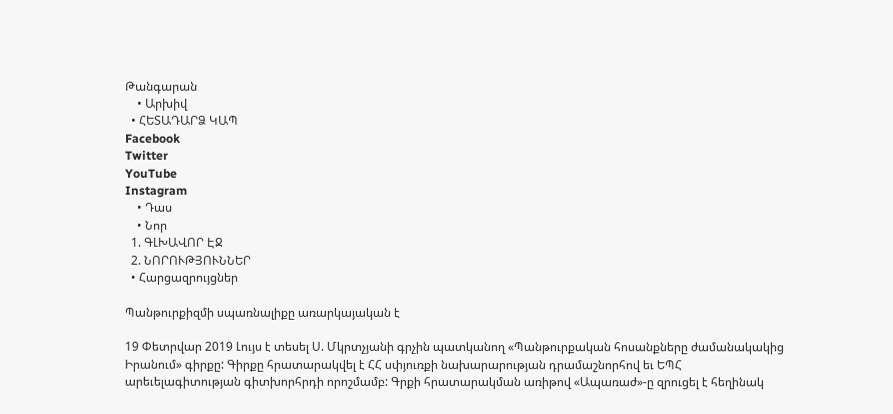Թանգարան
    • Արխիվ
  • ՀԵՏԱԴԱՐՁ ԿԱՊ
Facebook
Twitter
YouTube
Instagram
    • Դաս
    • Նոր
  1. ԳԼԽԱՎՈՐ ԷՋ
  2. ՆՈՐՈՒԹՅՈՒՆՆԵՐ
  • Հարցազրույցներ

Պանթուրքիզմի սպառնալիքը առարկայական է

19 Փետրվար 2019 Լույս է տեսել Ս. Մկրտչյանի գրչին պատկանող «Պանթուրքական հոսանքները ժամանակակից Իրանում» գիրքը: Գիրքը հրատարակվել է ՀՀ սփյուռքի նախարարության դրամաշնորհով եւ ԵՊՀ արեւելագիտության գիտխորհրդի որոշմամբ: Գրքի հրատարակման առիթով «Ապառաժ»-ը զրուցել է հեղինակ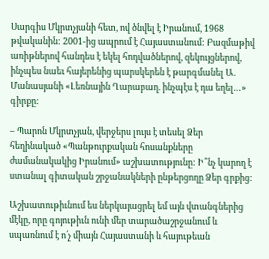Սարգիս Մկրտչյանի հետ, ով ծնվել է Իրանում, 1968 թվականին: 2001-ից ապրում է Հայաստանում: Բազմաթիվ առիթներով հանդես է եկել հոդվածներով, զեկույցներով, ինչպես նաեւ հայերենից պարսկերեն է թարգմանել Ա. Մանասյանի «Լեռնային Ղարաբաղ. ինչպէս է դա եղել…» գիրքը:

– Պարոն Մկրտչյան, վերջերս լույս է տեսել Ձեր հեղինակած «Պանթուրքական հոսանքները ժամանակակից Իրանում» աշխատությունը: Ի՞նչ կարող է ստանալ գիտական շրջանակների ընթերցողը Ձեր գրքից:

Աշխատութիւնում ես ներկայացրել եմ այն վտանգներից մէկը, որը գոյութիւն ունի մեր տարածաշրջանում և սպառնում է ո՛չ միայն Հայաստանի և հայութեան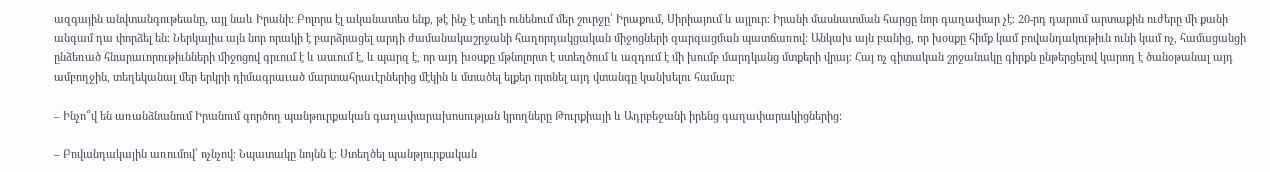ազգային անվտանգութեանը, այլ նաև Իրանի։ Բոլորս էլ ականատես ենք, թէ ինչ է տեղի ունենում մեր շուրջը՝ Իրաքում, Սիրիայում և այլուր։ Իրանի մասնատման հարցը նոր գաղափար չէ։ 20-րդ դարում արտաքին ուժերը մի քանի անգամ դա փորձել են։ Ներկայիս այն նոր որակի է բարձրացել արդի ժամանակաշրջանի հաղորդակցական միջոցների զարգացման պատճառով։ Անկախ այն բանից, որ խօսքը հիմք կամ բովանդակութիւն ունի կամ ոչ, համացանցի ընձեռած հնարաւորութիւնների միջոցով գրւում է և ասւում է, և պարզ է, որ այդ խօսքը մթնոլորտ է ստեղծում և ազդում է մի խումբ մարդկանց մտքերի վրայ։ Հայ ոչ գիտական շրջանակը գիրքն ընթերցելով կարող է ծանօթանալ այդ ամբողջին, տեղեկանալ մեր երկրի դիմագրաւած մարտահրաւէրներից մէկին և մտածել ելքեր որոնել այդ վտանգը կանխելու համար։

– Ինչո՞վ են առանձնանում Իրանում գործող պանթուրքական գաղափարախոսության կրողները Թուրքիայի և Ադրբեջանի իրենց գաղափարակիցներից:

– Բովանդակային առումով՝ ոչնչով։ Նպատակը նոյնն է։ Ստեղծել պանթյուրքական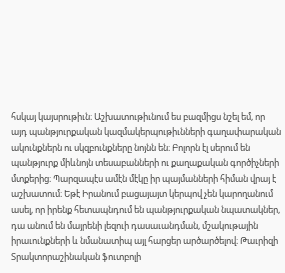հսկայ կայսրութիւն։ Աշխատութիւնում ես բազմիցս նշել եմ, որ այդ պանթյուրքական կազմակերպութիւնների գաղափարական ակունքներն ու սկզբունքները նոյնն են։ Բոլորն էլ սերում են պանթյուրք միևնոյն տեսաբանների ու քաղաքական գործիչների մտքերից։ Պարզապէս ամէն մէկը իր պայմանների հիման վրայ է աշխատում։ Եթէ Իրանում բացայայտ կերպով չեն կարողանում ասել, որ իրենք հետապնդում են պանթյուրքական նպատակներ, դա անում են մայրենի լեզուի դասաւանդման, մշակութային իրաւունքների և նմանատիպ այլ հարցեր արծարծելով։ Թաւրիզի Տրակտորաշինական ֆուտբոլի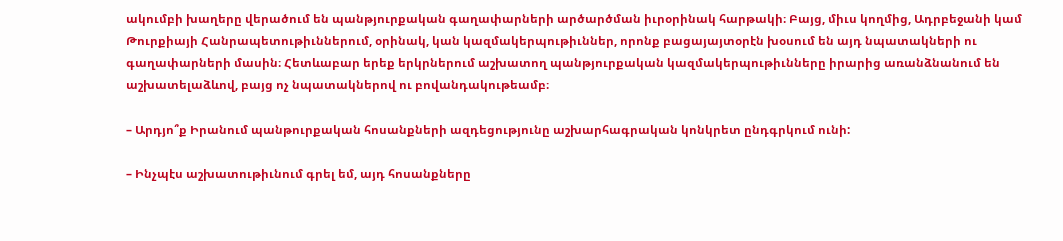ակումբի խաղերը վերածում են պանթյուրքական գաղափարների արծարծման իւրօրինակ հարթակի։ Բայց, միւս կողմից, Ադրբեջանի կամ Թուրքիայի Հանրապետութիւններում, օրինակ, կան կազմակերպութիւններ, որոնք բացայայտօրէն խօսում են այդ նպատակների ու գաղափարների մասին։ Հետևաբար երեք երկրներում աշխատող պանթյուրքական կազմակերպութիւնները իրարից առանձնանում են աշխատելաձևով, բայց ոչ նպատակներով ու բովանդակութեամբ։

– Արդյո՞ք Իրանում պանթուրքական հոսանքների ազդեցությունը աշխարհագրական կոնկրետ ընդգրկում ունի:

– Ինչպէս աշխատութիւնում գրել եմ, այդ հոսանքները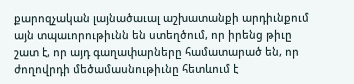քարոզչական լայնածաւալ աշխատանքի արդիւնքում այն տպաւորութիւնն են ստեղծում, որ իրենց թիւը շատ է, որ այդ գաղափարները համատարած են, որ ժողովրդի մեծամասնութիւնը հետևում է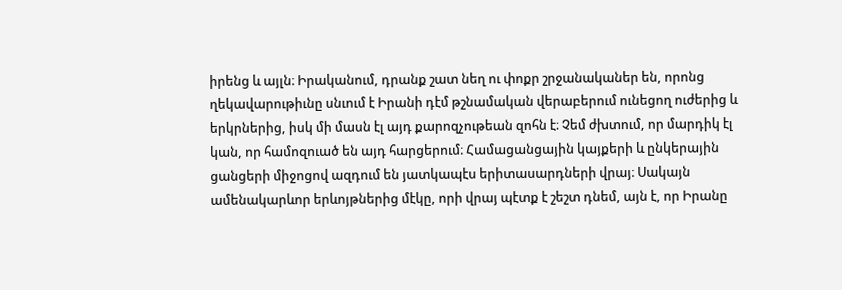իրենց և այլն։ Իրականում, դրանք շատ նեղ ու փոքր շրջանականեր են, որոնց ղեկավարութիւնը սնւում է Իրանի դէմ թշնամական վերաբերում ունեցող ուժերից և երկրներից, իսկ մի մասն էլ այդ քարոզչութեան զոհն է։ Չեմ ժխտում, որ մարդիկ էլ կան, որ համոզուած են այդ հարցերում։ Համացանցային կայքերի և ընկերային ցանցերի միջոցով ազդում են յատկապէս երիտասարդների վրայ։ Սակայն ամենակարևոր երևոյթներից մէկը, որի վրայ պէտք է շեշտ դնեմ, այն է, որ Իրանը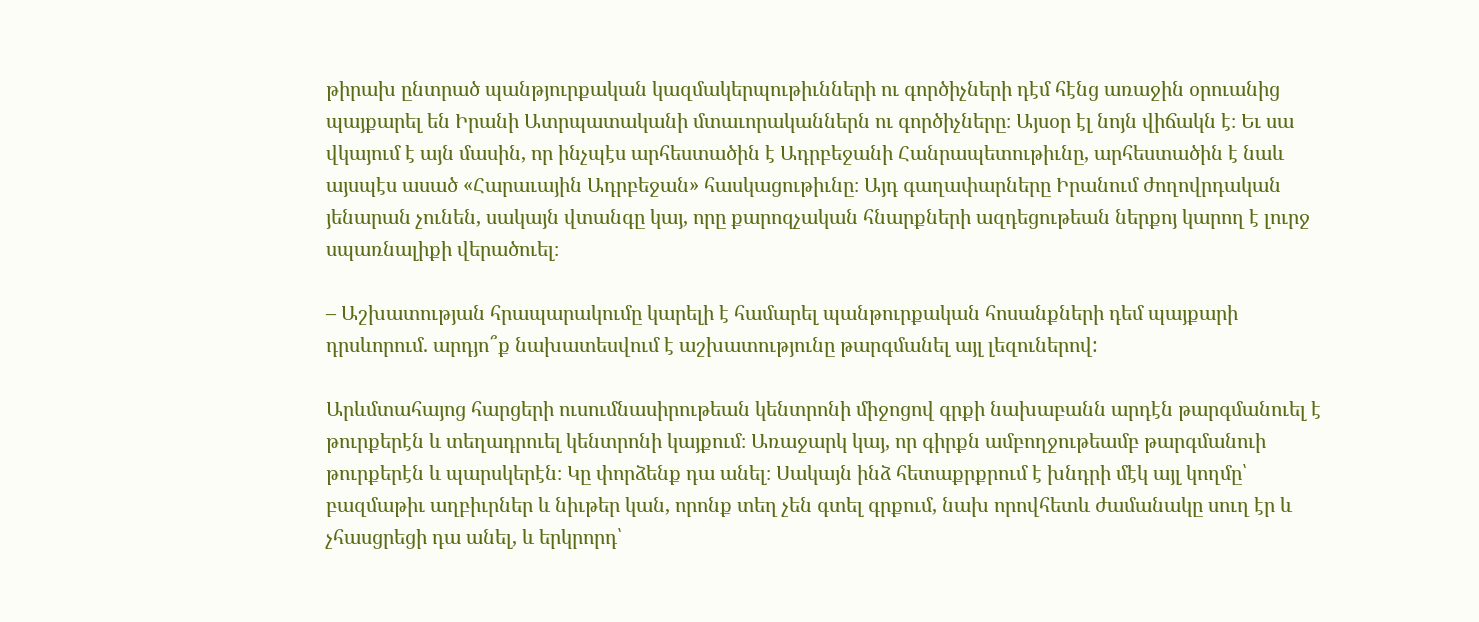թիրախ ընտրած պանթյուրքական կազմակերպութիւնների ու գործիչների դէմ հէնց առաջին օրուանից պայքարել են Իրանի Ատրպատականի մտաւորականներն ու գործիչները։ Այսօր էլ նոյն վիճակն է։ Եւ սա վկայում է այն մասին, որ ինչպէս արհեստածին է Ադրբեջանի Հանրապետութիւնը, արհեստածին է նաև այսպէս ասած «Հարաւային Ադրբեջան» հասկացութիւնը։ Այդ գաղափարները Իրանում ժողովրդական յենարան չունեն, սակայն վտանգը կայ, որը քարոզչական հնարքների ազդեցութեան ներքոյ կարող է լուրջ սպառնալիքի վերածուել։

– Աշխատության հրապարակումը կարելի է համարել պանթուրքական հոսանքների դեմ պայքարի դրսևորում. արդյո՞ք նախատեսվում է աշխատությունը թարգմանել այլ լեզուներով:

Արևմտահայոց հարցերի ուսումնասիրութեան կենտրոնի միջոցով գրքի նախաբանն արդէն թարգմանուել է թուրքերէն և տեղադրուել կենտրոնի կայքում։ Առաջարկ կայ, որ գիրքն ամբողջութեամբ թարգմանուի թուրքերէն և պարսկերէն։ Կը փորձենք դա անել։ Սակայն ինձ հետաքրքրում է խնդրի մէկ այլ կողմը՝ բազմաթիւ աղբիւրներ և նիւթեր կան, որոնք տեղ չեն գտել գրքում, նախ որովհետև ժամանակը սուղ էր և չհասցրեցի դա անել, և երկրորդ՝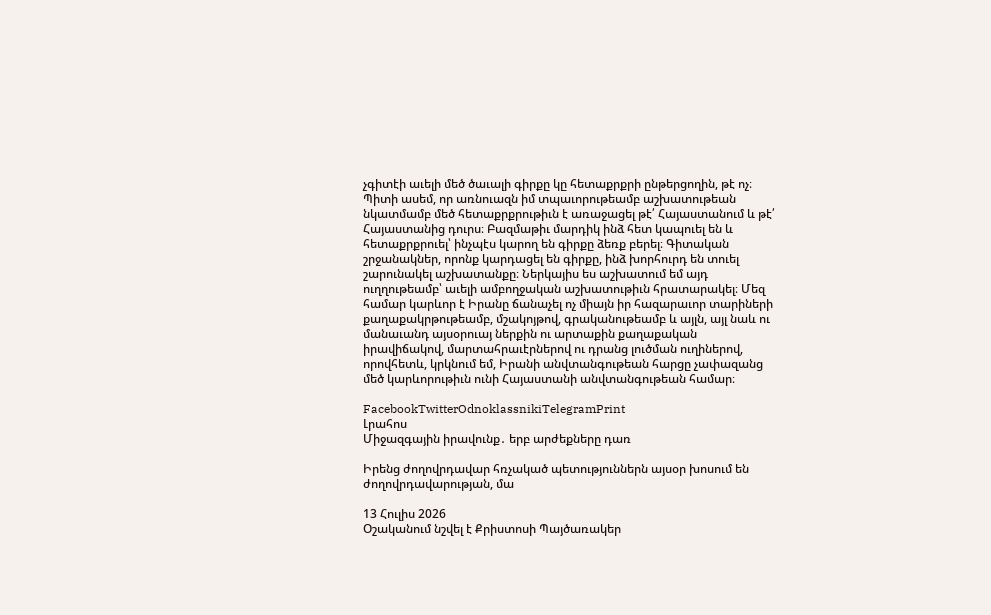չգիտէի աւելի մեծ ծաւալի գիրքը կը հետաքրքրի ընթերցողին, թէ ոչ։ Պիտի ասեմ, որ առնուազն իմ տպաւորութեամբ աշխատութեան նկատմամբ մեծ հետաքրքրութիւն է առաջացել թէ՛ Հայաստանում և թէ՛ Հայաստանից դուրս։ Բազմաթիւ մարդիկ ինձ հետ կապուել են և հետաքրքրուել՝ ինչպէս կարող են գիրքը ձեռք բերել։ Գիտական շրջանակներ, որոնք կարդացել են գիրքը, ինձ խորհուրդ են տուել շարունակել աշխատանքը։ Ներկայիս ես աշխատում եմ այդ ուղղութեամբ՝ աւելի ամբողջական աշխատութիւն հրատարակել։ Մեզ համար կարևոր է Իրանը ճանաչել ոչ միայն իր հազարաւոր տարիների քաղաքակրթութեամբ, մշակոյթով, գրականութեամբ և այլն, այլ նաև ու մանաւանդ այսօրուայ ներքին ու արտաքին քաղաքական իրավիճակով, մարտահրաւէրներով ու դրանց լուծման ուղիներով, որովհետև, կրկնում եմ, Իրանի անվտանգութեան հարցը չափազանց մեծ կարևորութիւն ունի Հայաստանի անվտանգութեան համար։

FacebookTwitterOdnoklassnikiTelegramPrint
Լրահոս
Միջազգային իրավունք․ երբ արժեքները դառ

Իրենց ժողովրդավար հռչակած պետություններն այսօր խոսում են ժողովրդավարության, մա

13 Հուլիս 2026
Օշականում նշվել է Քրիստոսի Պայծառակեր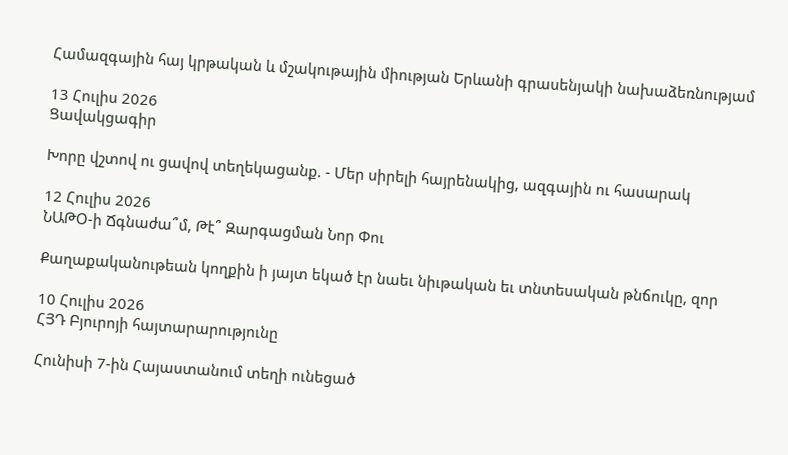Համազգային հայ կրթական և մշակութային միության Երևանի գրասենյակի նախաձեռնությամ

13 Հուլիս 2026
Ցավակցագիր

Խորը վշտով ու ցավով տեղեկացանք. - Մեր սիրելի հայրենակից, ազգային ու հասարակ

12 Հուլիս 2026
ՆԱԹՕ-ի Ճգնաժա՞մ, Թէ՞ Զարգացման Նոր Փու

Քաղաքականութեան կողքին ի յայտ եկած էր նաեւ նիւթական եւ տնտեսական թնճուկը, զոր

10 Հուլիս 2026
ՀՅԴ Բյուրոյի հայտարարությունը

Հունիսի 7-ին Հայաստանում տեղի ունեցած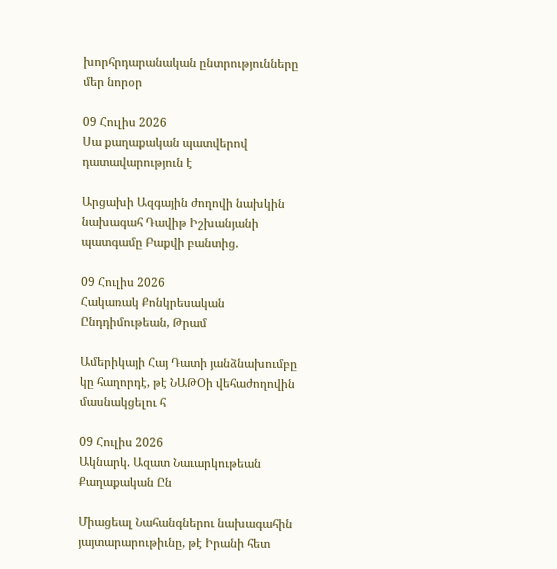խորհրդարանական ընտրությունները մեր նորօր

09 Հուլիս 2026
Սա քաղաքական պատվերով դատավարություն է

Արցախի Ազգային ժողովի նախկին նախագահ Դավիթ Իշխանյանի պատգամը Բաքվի բանտից.

09 Հուլիս 2026
Հակառակ Քոնկրեսական Ընդդիմութեան, Թրամ

Ամերիկայի Հայ Դատի յանձնախումբը կը հաղորդէ, թէ ՆԱԹՕի վեհաժողովին մասնակցելու հ

09 Հուլիս 2026
Ակնարկ. Ազատ Նաւարկութեան Քաղաքական Ըն

Միացեալ Նահանգներու նախագահին յայտարարութիւնը, թէ Իրանի հետ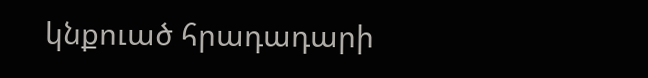կնքուած հրադադարի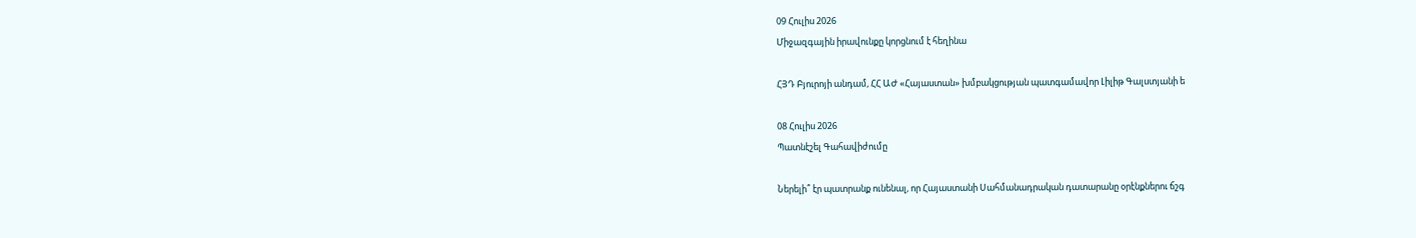09 Հուլիս 2026
Միջազգային իրավունքը կորցնում է հեղինա

ՀՅԴ Բյուրոյի անդամ, ՀՀ ԱԺ «Հայաստան» խմբակցության պատգամավոր Լիլիթ Գալստյանի ե

08 Հուլիս 2026
Պատնէշել Գահավիժումը

Ներելի՞ էր պատրանք ունենալ, որ Հայաստանի Սահմանադրական դատարանը օրէնքներու ճշգ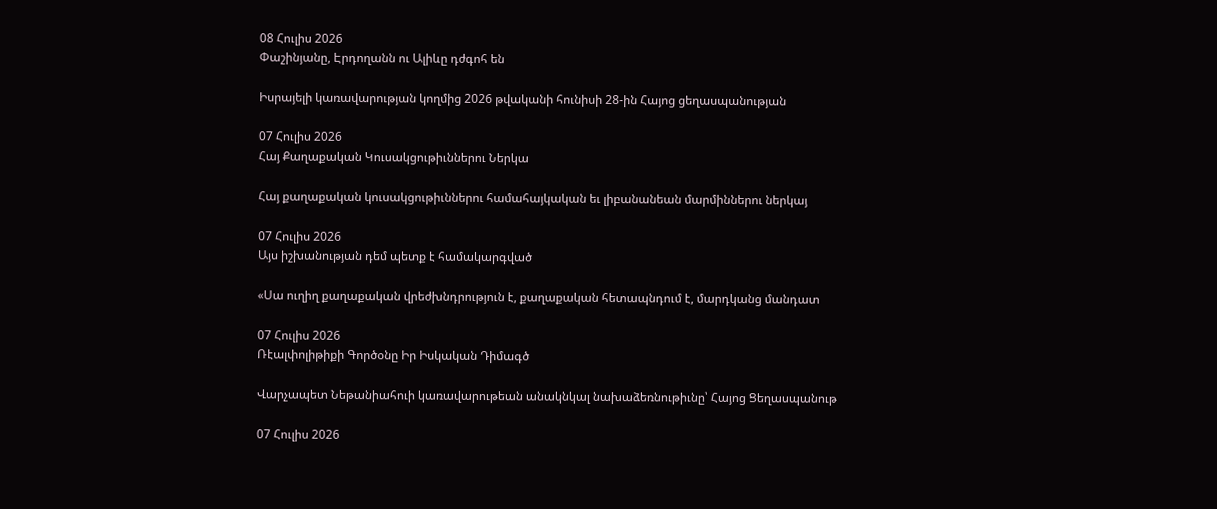08 Հուլիս 2026
Փաշինյանը, Էրդողանն ու Ալիևը դժգոհ են

Իսրայելի կառավարության կողմից 2026 թվականի հունիսի 28-ին Հայոց ցեղասպանության

07 Հուլիս 2026
Հայ Քաղաքական Կուսակցութիւններու Ներկա

Հայ քաղաքական կուսակցութիւններու համահայկական եւ լիբանանեան մարմիններու ներկայ

07 Հուլիս 2026
Այս իշխանության դեմ պետք է համակարգված

«Սա ուղիղ քաղաքական վրեժխնդրություն է, քաղաքական հետապնդում է, մարդկանց մանդատ

07 Հուլիս 2026
Ռէալփոլիթիքի Գործօնը Իր Իսկական Դիմագծ

Վարչապետ Նեթանիահուի կառավարութեան անակնկալ նախաձեռնութիւնը՝ Հայոց Ցեղասպանութ

07 Հուլիս 2026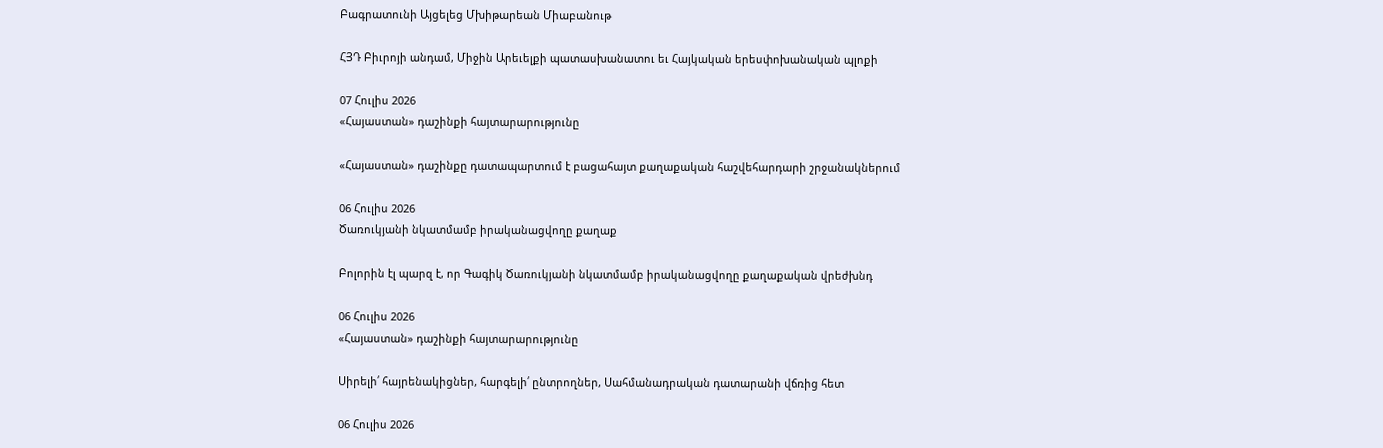Բագրատունի Այցելեց Մխիթարեան Միաբանութ

ՀՅԴ Բիւրոյի անդամ, Միջին Արեւելքի պատասխանատու եւ Հայկական երեսփոխանական պլոքի

07 Հուլիս 2026
«Հայաստան» դաշինքի հայտարարությունը

«Հայաստան» դաշինքը դատապարտում է բացահայտ քաղաքական հաշվեհարդարի շրջանակներում

06 Հուլիս 2026
Ծառուկյանի նկատմամբ իրականացվողը քաղաք

Բոլորին էլ պարզ է, որ Գագիկ Ծառուկյանի նկատմամբ իրականացվողը քաղաքական վրեժխնդ

06 Հուլիս 2026
«Հայաստան» դաշինքի հայտարարությունը

Սիրելի՛ հայրենակիցներ, հարգելի՛ ընտրողներ, Սահմանադրական դատարանի վճռից հետ

06 Հուլիս 2026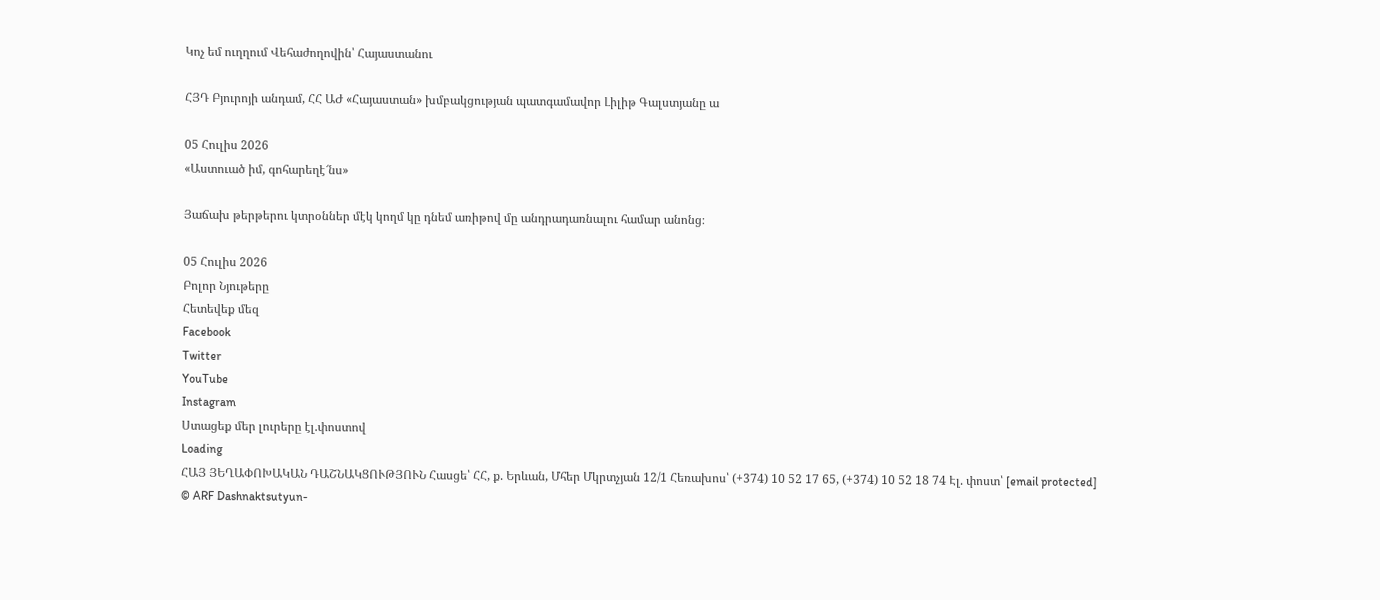Կոչ եմ ուղղում Վեհաժողովին՝ Հայաստանու

ՀՅԴ Բյուրոյի անդամ, ՀՀ ԱԺ «Հայաստան» խմբակցության պատգամավոր Լիլիթ Գալստյանը ա

05 Հուլիս 2026
«Աստուած իմ, գոհարեղէ՜նս»

Յաճախ թերթերու կտրօններ մէկ կողմ կը դնեմ առիթով մը անդրադառնալու համար անոնց։

05 Հուլիս 2026
Բոլոր Նյութերը
Հետեվեք մեզ
Facebook
Twitter
YouTube
Instagram
Ստացեք մեր լուրերը էլ.փոստով
Loading
ՀԱՅ ՅԵՂԱՓՈԽԱԿԱՆ ԴԱՇՆԱԿՑՈՒԹՅՈՒՆ Հասցե՝ ՀՀ, ք. Երևան, Մհեր Մկրտչյան 12/1 Հեռախոս՝ (+374) 10 52 17 65, (+374) 10 52 18 74 Էլ. փոստ՝ [email protected]
© ARF Dashnaktsutyun-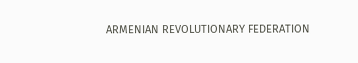ARMENIAN REVOLUTIONARY FEDERATION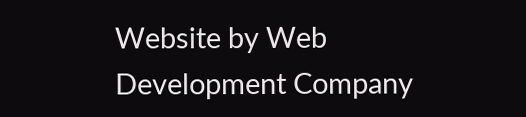Website by Web Development Company